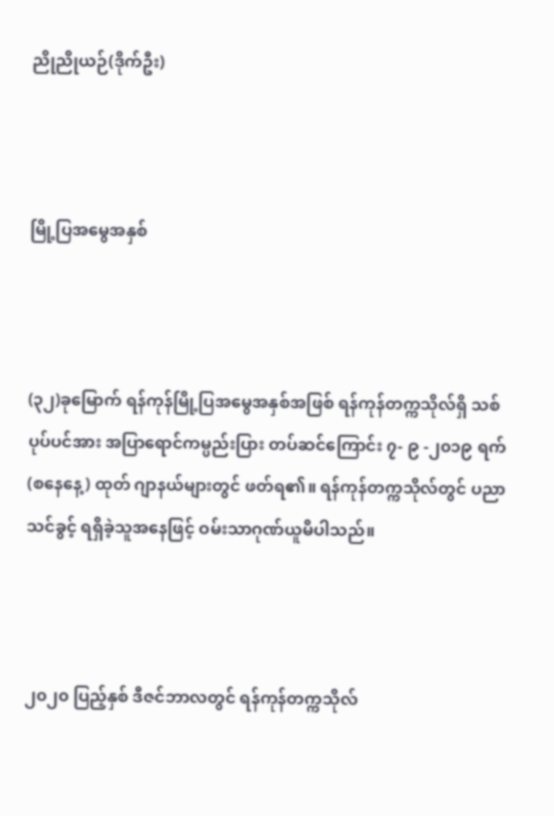ညိုညိုယဉ်(ဒိုက်ဦး)



မြို့ပြအမွေအနှစ်



(၃၂)ခုမြောက် ရန်ကုန်မြို့ပြအမွေအနှစ်အဖြစ် ရန်ကုန်တက္ကသိုလ်ရှိ သစ်ပုပ်ပင်အား အပြာရောင်ကမ္ပည်းပြား တပ်ဆင်ကြောင်း ၇- ၉ -၂၀၁၉ ရက် (စနေနေ့) ထုတ် ဂျာနယ်များတွင် ဖတ်ရ၏။ ရန်ကုန်တက္ကသိုလ်တွင် ပညာသင်ခွင့် ရရှိခဲ့သူအနေဖြင့် ဝမ်းသာဂုဏ်ယူမိပါသည်။



၂၀၂၀ ပြည့်နှစ် ဒီဇင်ဘာလတွင် ရန်ကုန်တက္ကသိုလ်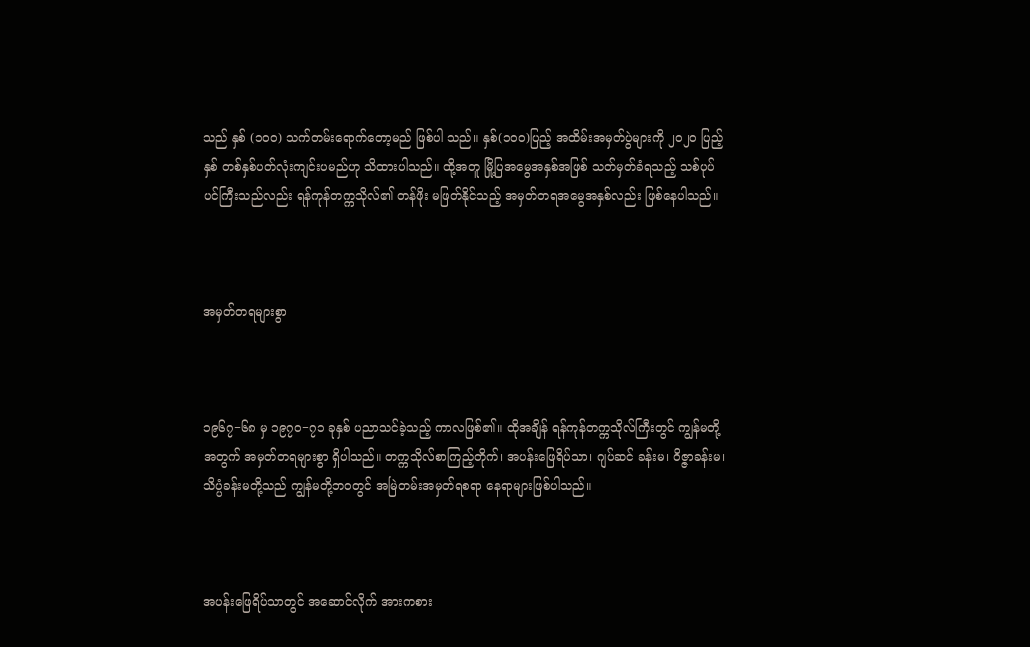သည် နှစ် (၁၀၀) သက်တမ်းရောက်တော့မည် ဖြစ်ပါ သည်။ နှစ်(၁၀၀)ပြည့် အထိမ်းအမှတ်ပွဲများကို ၂၀၂၀ ပြည့်နှစ် တစ်နှစ်ပတ်လုံးကျင်းပမည်ဟု သိထားပါသည်။ ထို့အတူ မြို့ပြအမွေအနှစ်အဖြစ် သတ်မှတ်ခံရသည့် သစ်ပုပ်ပင်ကြီးသည်လည်း ရန်ကုန်တက္ကသိုလ်၏ တန်ဖိုး မဖြတ်နိုင်သည့် အမှတ်တရအမွေအနှစ်လည်း ဖြစ်နေပါသည်။



အမှတ်တရများစွာ



၁၉၆၇−၆၈ မှ ၁၉၇၀−၇၁ ခုနှစ် ပညာသင်ခဲ့သည့် ကာလဖြစ်၏။ ထိုအချိန် ရန်ကုန်တက္ကသိုလ်ကြီးတွင် ကျွန်မတို့အတွက် အမှတ်တရများစွာ ရှိပါသည်။ တက္ကသိုလ်စာကြည့်တိုက်၊ အပန်းဖြေရိပ်သာ၊ ဂျပ်ဆင် ခန်းမ၊ ဝိဇ္ဇာခန်းမ၊ သိပ္ပံခန်းမတို့သည် ကျွန်မတို့ဘဝတွင် အမြဲတမ်းအမှတ်ရစရာ နေရာများဖြစ်ပါသည်။



အပန်းဖြေရိပ်သာတွင် အဆောင်လိုက် အားကစား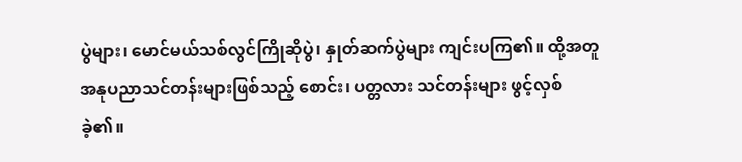ပွဲများ၊ မောင်မယ်သစ်လွင်ကြိုဆိုပွဲ၊ နှုတ်ဆက်ပွဲများ ကျင်းပကြ၏။ ထို့အတူ အနုပညာသင်တန်းများဖြစ်သည့် စောင်း၊ ပတ္တလား သင်တန်းများ ဖွင့်လှစ်ခဲ့၏။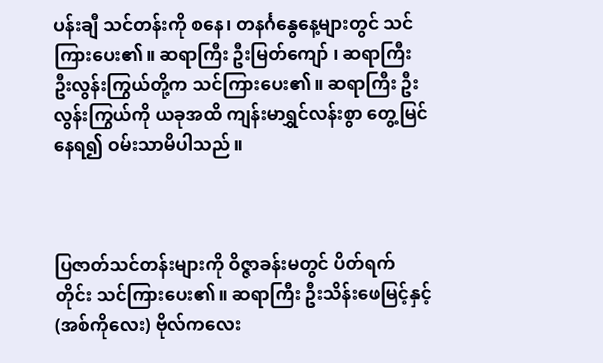ပန်းချီ သင်တန်းကို စနေ၊ တနင်္ဂနွေနေ့များတွင် သင်ကြားပေး၏။ ဆရာကြီး ဦးမြတ်ကျော် ၊ ဆရာကြီး ဦးလွန်းကြွယ်တို့က သင်ကြားပေး၏။ ဆရာကြီး ဦးလွန်းကြွယ်ကို ယခုအထိ ကျန်းမာရွှင်လန်းစွာ တွေ့မြင်နေရ၍ ဝမ်းသာမိပါသည်။



ပြဇာတ်သင်တန်းများကို ဝိဇ္ဇာခန်းမတွင် ပိတ်ရက် တိုင်း သင်ကြားပေး၏။ ဆရာကြီး ဦးသိန်းဖေမြင့်နှင့် (အစ်ကိုလေး) ဗိုလ်ကလေး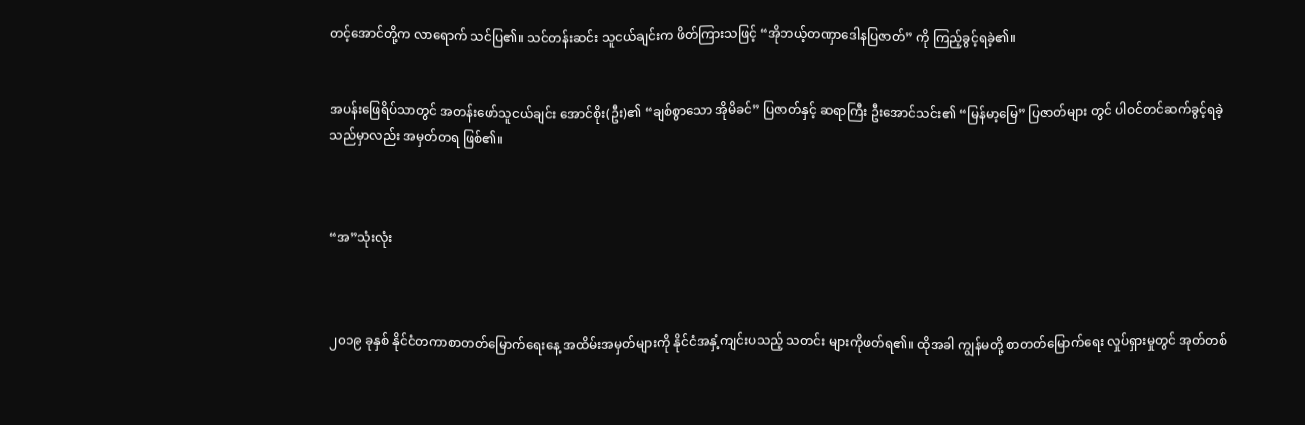တင့်အောင်တို့က လာရောက် သင်ပြ၏။ သင်တန်းဆင်း သူငယ်ချင်းက ဖိတ်ကြားသဖြင့် “အိုဘယ့်တဏှာဒေါနပြဇာတ်” ကို ကြည့်ခွင့်ရခဲ့၏။


အပန်းဖြေရိပ်သာတွင် အတန်းဖော်သူငယ်ချင်း အောင်စိုး(ဦး)၏ “ချစ်စွာသော အိုမိခင်” ပြဇာတ်နှင့် ဆရာကြီး ဦးအောင်သင်း၏ “မြန်မာ့မြေ” ပြဇာတ်များ တွင် ပါဝင်တင်ဆက်ခွင့်ရခဲ့သည်မှာလည်း အမှတ်တရ ဖြစ်၏။



“အ”သုံးလုံး



၂၀၁၉ ခုနှစ် နိုင်ငံတကာစာတတ်မြောက်ရေးနေ့ အထိမ်းအမှတ်များကို နိုင်ငံအနှံ့ကျင်းပသည့် သတင်း များကိုဖတ်ရ၏။ ထိုအခါ ကျွန်မတို့ စာတတ်မြောက်ရေး လှုပ်ရှားမှုတွင် အုတ်တစ်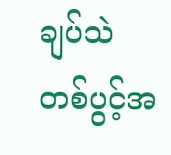ချပ်သဲတစ်ပွင့်အ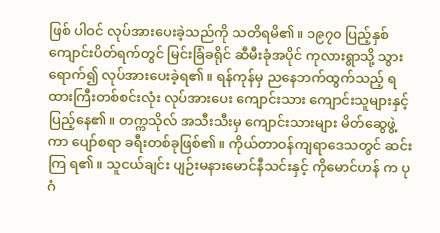ဖြစ် ပါဝင် လုပ်အားပေးခဲ့သည်ကို သတိရမိ၏။ ၁၉၇၀ ပြည့်နှစ် ကျောင်းပိတ်ရက်တွင် မြင်းခြံခရိုင် ဆီမီးခုံအပိုင် ကုလားရွာသို့ သွားရောက်၍ လုပ်အားပေးခဲ့ရ၏။ ရန်ကုန်မှ ညနေဘက်ထွက်သည့် ရထားကြီးတစ်စင်းလုံး လုပ်အားပေး ကျောင်းသား ကျောင်းသူများနှင့် ပြည့်နေ၏။ တက္ကသိုလ် အသီးသီးမှ ကျောင်းသားများ မိတ်ဆွေဖွဲ့ကာ ပျော်စရာ ခရီးတစ်ခုဖြစ်၏။ ကိုယ်တာဝန်ကျရာဒေသတွင် ဆင်းကြ ရ၏။ သူငယ်ချင်း ပျဉ်းမနားမောင်နီသင်းနှင့် ကိုမောင်ဟန် က ပုဂံ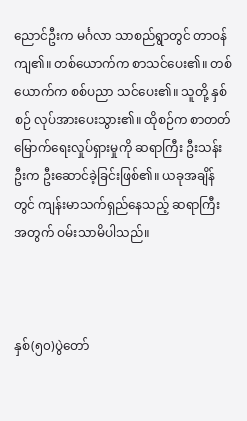ညောင်ဦးက မင်္ဂလာ သာစည်ရွာတွင် တာဝန်ကျ၏။ တစ်ယောက်က စာသင်ပေး၏။ တစ်ယောက်က စစ်ပညာ သင်ပေး၏။ သူတို့ နှစ်စဉ် လုပ်အားပေးသွား၏။ ထိုစဉ်က စာတတ်မြောက်ရေးလှုပ်ရှားမှုကို ဆရာကြီး ဦးသန်းဦးက ဦးဆောင်ခဲ့ခြင်းဖြစ်၏။ ယခုအချိန်တွင် ကျန်းမာသက်ရှည်နေသည့် ဆရာကြီးအတွက် ဝမ်းသာမိပါသည်။



နှစ်(၅၀)ပွဲတော်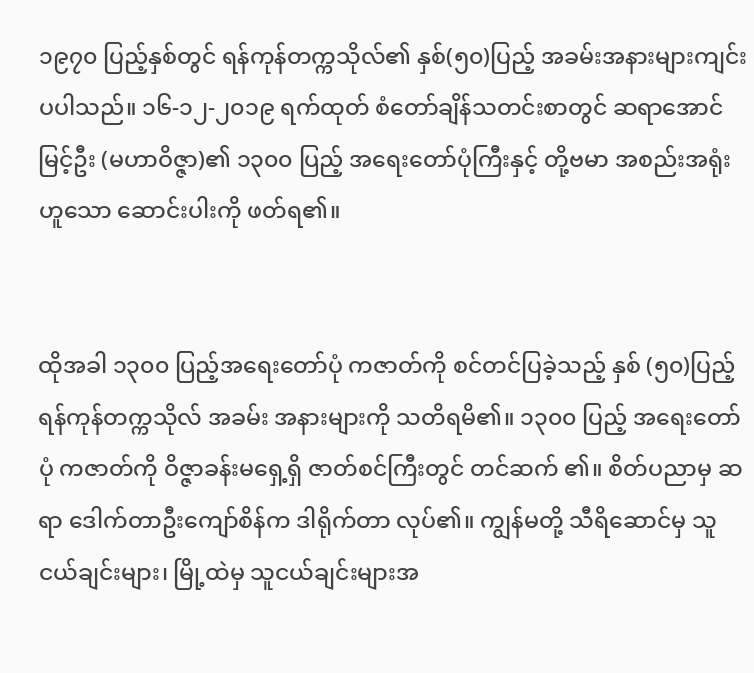၁၉၇၀ ပြည့်နှစ်တွင် ရန်ကုန်တက္ကသိုလ်၏ နှစ်(၅၀)ပြည့် အခမ်းအနားများကျင်းပပါသည်။ ၁၆-၁၂-၂၀၁၉ ရက်ထုတ် စံတော်ချိန်သတင်းစာတွင် ဆရာအောင်မြင့်ဦး (မဟာဝိဇ္ဇာ)၏ ၁၃၀၀ ပြည့် အရေးတော်ပုံကြီးနှင့် တို့ဗမာ အစည်းအရုံးဟူသော ဆောင်းပါးကို ဖတ်ရ၏။


ထိုအခါ ၁၃၀၀ ပြည့်အရေးတော်ပုံ ကဇာတ်ကို စင်တင်ပြခဲ့သည့် နှစ် (၅၀)ပြည့် ရန်ကုန်တက္ကသိုလ် အခမ်း အနားများကို သတိရမိ၏။ ၁၃၀၀ ပြည့် အရေးတော်ပုံ ကဇာတ်ကို ဝိဇ္ဇာခန်းမရှေ့ရှိ ဇာတ်စင်ကြီးတွင် တင်ဆက် ၏။ စိတ်ပညာမှ ဆရာ ဒေါက်တာဦးကျော်စိန်က ဒါရိုက်တာ လုပ်၏။ ကျွန်မတို့ သီရိဆောင်မှ သူငယ်ချင်းများ၊ မြို့ထဲမှ သူငယ်ချင်းများအ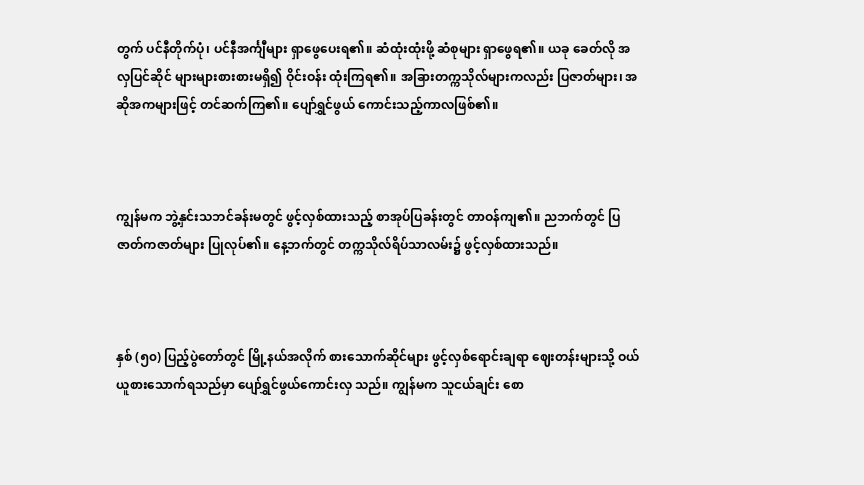တွက် ပင်နီတိုက်ပုံ၊ ပင်နီအင်္ကျီများ ရှာဖွေပေးရ၏။ ဆံထုံးထုံးဖို့ ဆံစုများ ရှာဖွေရ၏။ ယခု ခေတ်လို အလှပြင်ဆိုင် များများစားစားမရှိ၍ ဝိုင်းဝန်း ထုံးကြရ၏။ အခြားတက္ကသိုလ်များကလည်း ပြဇာတ်များ၊ အဆိုအကများဖြင့် တင်ဆက်ကြ၏။ ပျော်ရွှင်ဖွယ် ကောင်းသည့်ကာလဖြစ်၏။



ကျွန်မက ဘွဲ့နှင်းသဘင်ခန်းမတွင် ဖွင့်လှစ်ထားသည့် စာအုပ်ပြခန်းတွင် တာဝန်ကျ၏။ ညဘက်တွင် ပြဇာတ်ကဇာတ်များ ပြုလုပ်၏။ နေ့ဘက်တွင် တက္ကသိုလ်ရိပ်သာလမ်း၌ ဖွင့်လှစ်ထားသည်။



နှစ် (၅၀) ပြည့်ပွဲတော်တွင် မြို့နယ်အလိုက် စားသောက်ဆိုင်များ ဖွင့်လှစ်ရောင်းချရာ ဈေးတန်းများသို့ ဝယ်ယူစားသောက်ရသည်မှာ ပျော်ရွှင်ဖွယ်ကောင်းလှ သည်။ ကျွန်မက သူငယ်ချင်း စော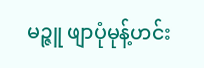မဉ္ဇူ ဖျာပုံမုန့်ဟင်း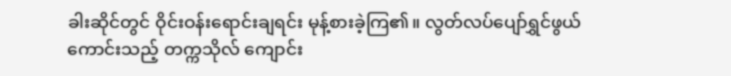ခါးဆိုင်တွင် ဝိုင်းဝန်းရောင်းချရင်း မုန့်စားခဲ့ကြ၏။ လွတ်လပ်ပျော်ရွှင်ဖွယ်ကောင်းသည့် တက္ကသိုလ် ကျောင်း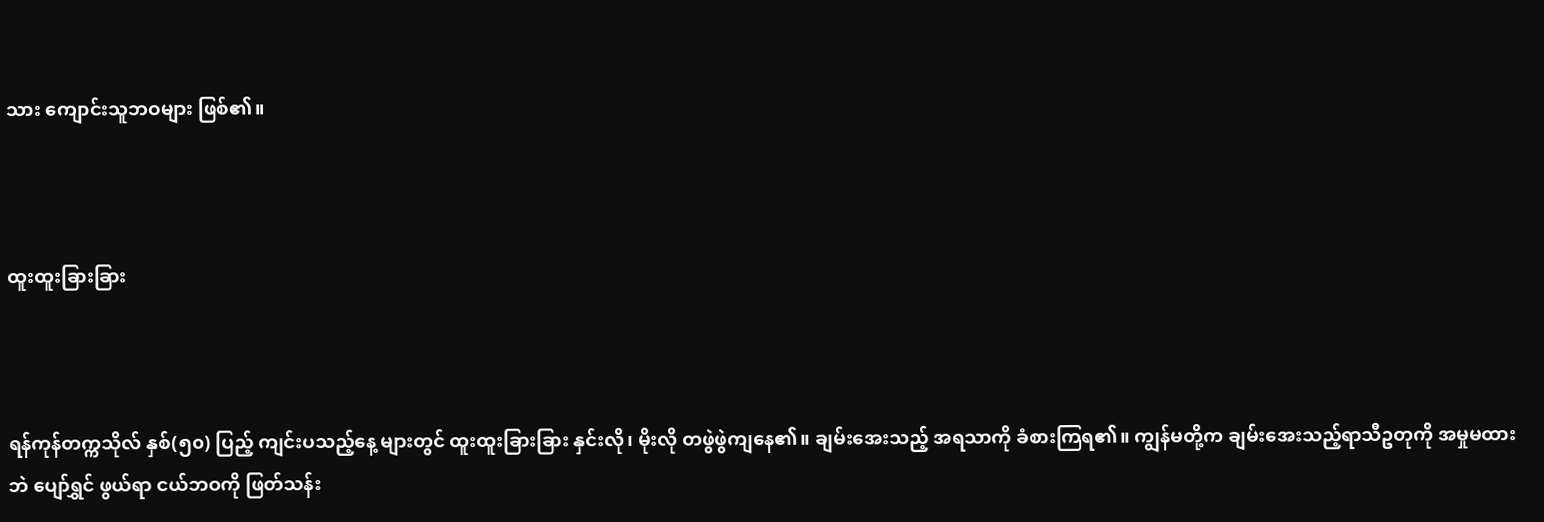သား ကျောင်းသူဘဝများ ဖြစ်၏။



ထူးထူးခြားခြား



ရန်ကုန်တက္ကသိုလ် နှစ်(၅၀) ပြည့် ကျင်းပသည့်နေ့ များတွင် ထူးထူးခြားခြား နှင်းလို၊ မိုးလို တဖွဲဖွဲကျနေ၏။ ချမ်းအေးသည့် အရသာကို ခံစားကြရ၏။ ကျွန်မတို့က ချမ်းအေးသည့်ရာသီဥတုကို အမှုမထားဘဲ ပျော်ရွှင် ဖွယ်ရာ ငယ်ဘဝကို ဖြတ်သန်း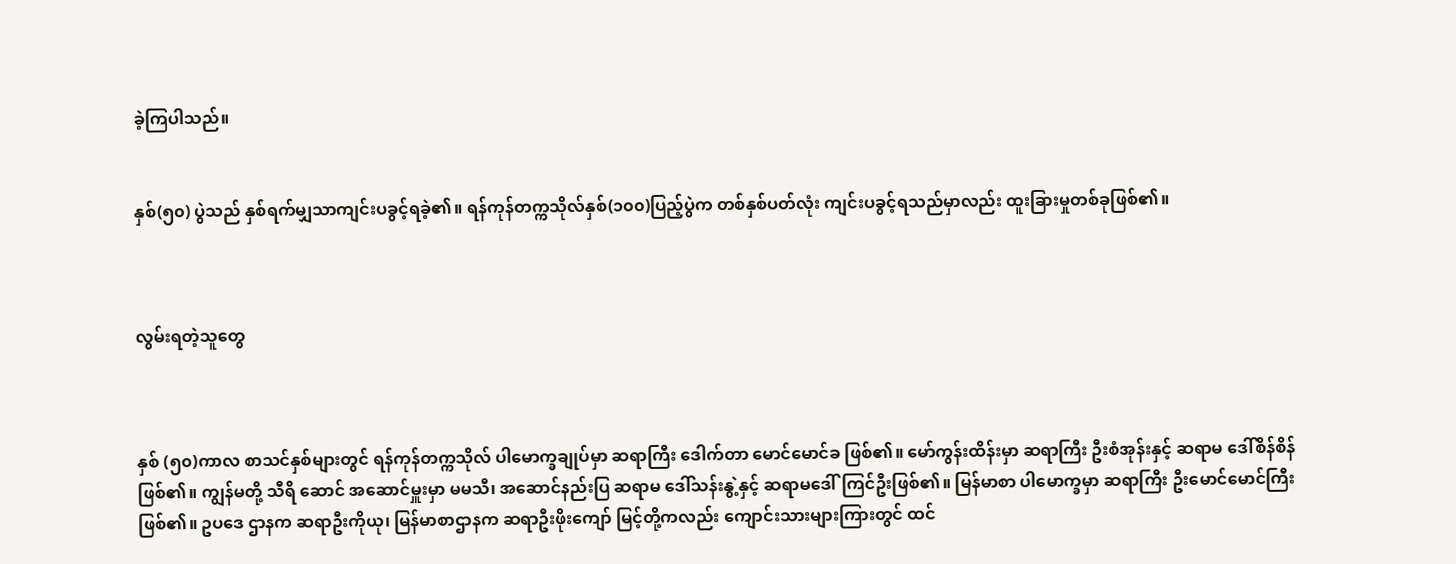ခဲ့ကြပါသည်။


နှစ်(၅၀) ပွဲသည် နှစ်ရက်မျှသာကျင်းပခွင့်ရခဲ့၏။ ရန်ကုန်တက္ကသိုလ်နှစ်(၁၀၀)ပြည့်ပွဲက တစ်နှစ်ပတ်လုံး ကျင်းပခွင့်ရသည်မှာလည်း ထူးခြားမှုတစ်ခုဖြစ်၏။



လွမ်းရတဲ့သူတွေ



နှစ် (၅၀)ကာလ စာသင်နှစ်များတွင် ရန်ကုန်တက္ကသိုလ် ပါမောက္ခချုပ်မှာ ဆရာကြီး ဒေါက်တာ မောင်မောင်ခ ဖြစ်၏။ မော်ကွန်းထိန်းမှာ ဆရာကြီး ဦးစံအုန်းနှင့် ဆရာမ ဒေါ်စိန်စိန် ဖြစ်၏။ ကျွန်မတို့ သီရိ ဆောင် အဆောင်မှူးမှာ မမသီ၊ အဆောင်နည်းပြ ဆရာမ ဒေါ်သန်းနွဲ့နှင့် ဆရာမဒေါ်ကြင်ဦးဖြစ်၏။ မြန်မာစာ ပါမောက္ခမှာ ဆရာကြီး ဦးမောင်မောင်ကြီး ဖြစ်၏။ ဥပဒေ ဌာနက ဆရာဦးကိုယု၊ မြန်မာစာဌာနက ဆရာဦးဖိုးကျော် မြင့်တို့ကလည်း ကျောင်းသားများကြားတွင် ထင်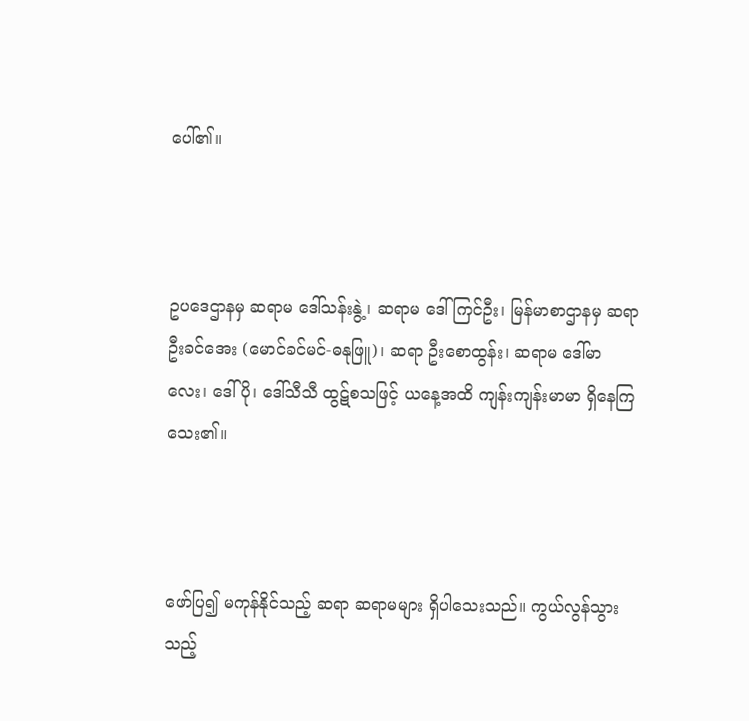ပေါ်၏။



ဥပဒေဌာနမှ ဆရာမ ဒေါ်သန်းနွဲ့၊ ဆရာမ ဒေါ်ကြင်ဦး၊ မြန်မာစာဌာနမှ ဆရာဦးခင်အေး (မောင်ခင်မင်-ဓနုဖြူ)၊ ဆရာ ဦးစောထွန်း၊ ဆရာမ ဒေါ်မာလေး၊ ဒေါ်ပို၊ ဒေါ်သီသီ ထွဋ်စသဖြင့် ယနေ့အထိ ကျန်းကျန်းမာမာ ရှိနေကြသေး၏။



ဖော်ပြ၍ မကုန်နိုင်သည့် ဆရာ ဆရာမများ ရှိပါသေးသည်။ ကွယ်လွန်သွားသည့်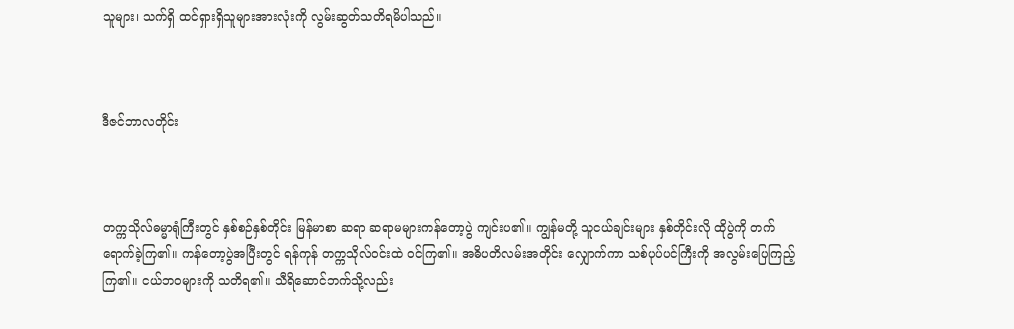သူများ၊ သက်ရှိ ထင်ရှားရှိသူများအားလုံးကို လွမ်းဆွတ်သတိရမိပါသည်။



ဒီဇင်ဘာလတိုင်း



တက္ကသိုလ်ဓမ္မာရုံကြီးတွင် နှစ်စဉ်နှစ်တိုင်း မြန်မာစာ ဆရာ ဆရာမများကန်တော့ပွဲ ကျင်းပ၏။ ကျွန်မတို့ သူငယ်ချင်းများ နှစ်တိုင်းလို ထိုပွဲကို တက်ရောက်ခဲ့ကြ၏။ ကန်တော့ပွဲအပြီးတွင် ရန်ကုန် တက္ကသိုလ်ဝင်းထဲ ဝင်ကြ၏။ အဓိပတိလမ်းအတိုင်း လျှောက်ကာ သစ်ပုပ်ပင်ကြီးကို အလွမ်းပြေကြည့်ကြ၏။ ငယ်ဘဝများကို သတိရ၏။ သီရိဆောင်ဘက်သို့လည်း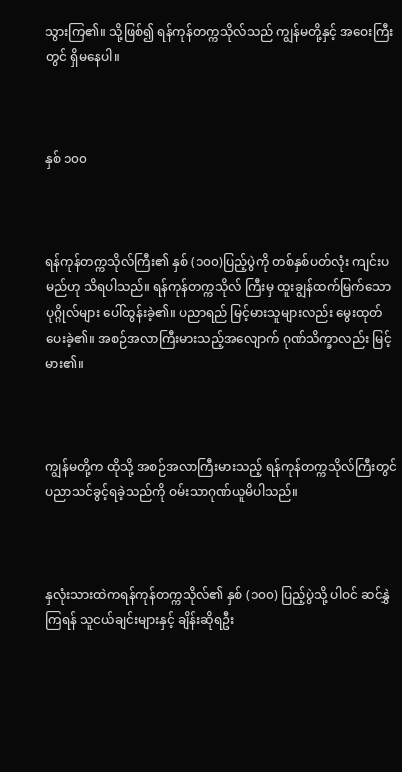သွားကြ၏။ သို့ဖြစ်၍ ရန်ကုန်တက္ကသိုလ်သည် ကျွန်မတို့နှင့် အဝေးကြီးတွင် ရှိမနေပါ။



နှစ် ၁၀၀



ရန်ကုန်တက္ကသိုလ်ကြီး၏ နှစ် (၁၀၀)ပြည့်ပွဲကို တစ်နှစ်ပတ်လုံး ကျင်းပမည်ဟု သိရပါသည်။ ရန်ကုန်တက္ကသိုလ် ကြီးမှ ထူးချွန်ထက်မြက်သော ပုဂ္ဂိုလ်များ ပေါ်ထွန်းခဲ့၏။ ပညာရည် မြင့်မားသူများလည်း မွေးထုတ်ပေးခဲ့၏။ အစဉ်အလာကြီးမားသည့်အလျောက် ဂုဏ်သိက္ခာလည်း မြင့်မား၏။



ကျွန်မတို့က ထိုသို့ အစဉ်အလာကြီးမားသည့် ရန်ကုန်တက္ကသိုလ်ကြီးတွင် ပညာသင်ခွင့်ရခဲ့သည်ကို ဝမ်းသာဂုဏ်ယူမိပါသည်။



နှလုံးသားထဲကရန်ကုန်တက္ကသိုလ်၏ နှစ် (၁၀၀) ပြည့်ပွဲသို့ ပါဝင် ဆင်နွှဲကြရန် သူငယ်ချင်းများနှင့် ချိန်းဆိုရဦး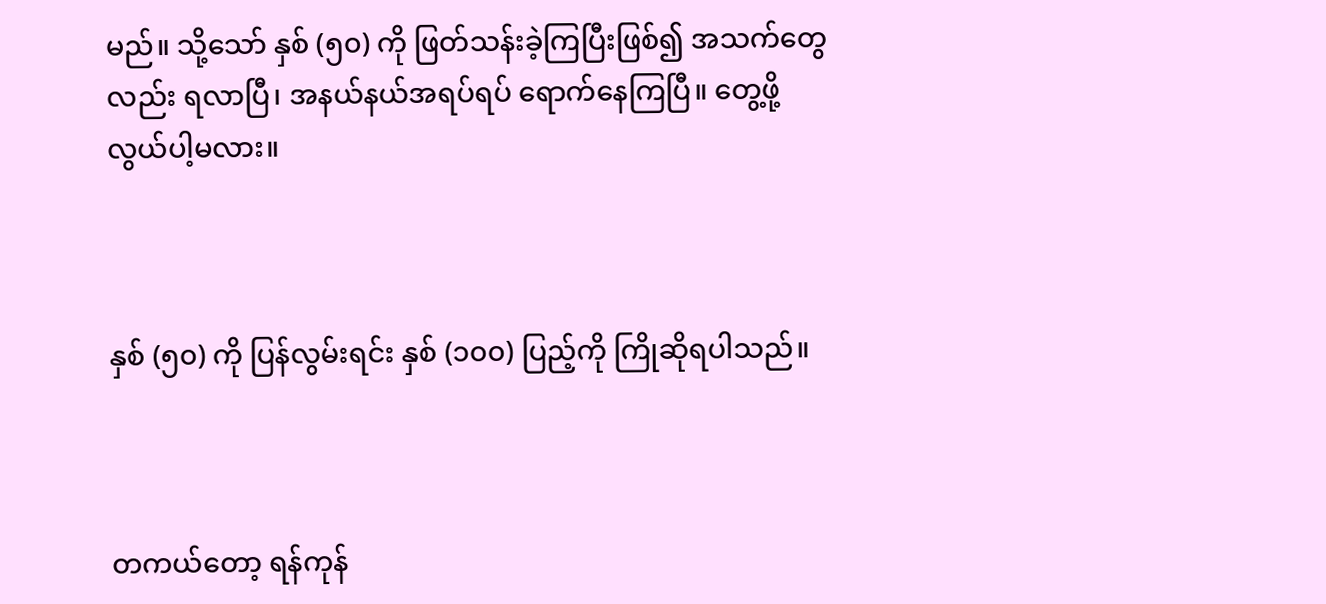မည်။ သို့သော် နှစ် (၅၀) ကို ဖြတ်သန်းခဲ့ကြပြီးဖြစ်၍ အသက်တွေလည်း ရလာပြီ၊ အနယ်နယ်အရပ်ရပ် ရောက်နေကြပြီ။ တွေ့ဖို့ လွယ်ပါ့မလား။



နှစ် (၅၀) ကို ပြန်လွမ်းရင်း နှစ် (၁၀၀) ပြည့်ကို ကြိုဆိုရပါသည်။



တကယ်တော့ ရန်ကုန်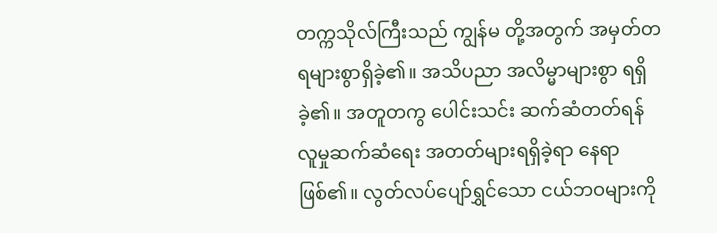တက္ကသိုလ်ကြီးသည် ကျွန်မ တို့အတွက် အမှတ်တရများစွာရှိခဲ့၏။ အသိပညာ အလိမ္မာများစွာ ရရှိခဲ့၏။ အတူတကွ ပေါင်းသင်း ဆက်ဆံတတ်ရန် လူမှုဆက်ဆံရေး အတတ်များရရှိခဲ့ရာ နေရာဖြစ်၏။ လွတ်လပ်ပျော်ရွှင်သော ငယ်ဘဝများကို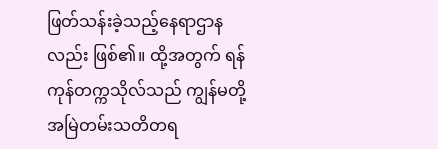ဖြတ်သန်းခဲ့သည့်နေရာဌာနလည်း ဖြစ်၏။ ထို့အတွက် ရန်ကုန်တက္ကသိုလ်သည် ကျွန်မတို့ အမြဲတမ်းသတိတရ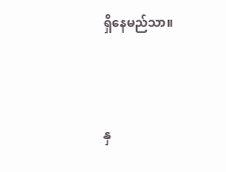ရှိနေမည်သာ။



နှ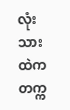လုံးသားထဲက တက္က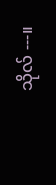သိုလ် ---။